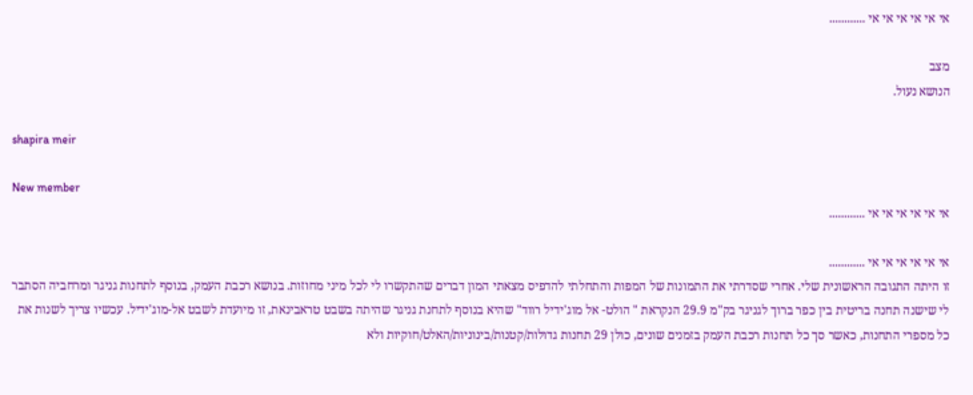אי אי אי אי אי אי ............

מצב
הנושא נעול.

shapira meir

New member
אי אי אי אי אי אי ............

אי אי אי אי אי אי ............
זו היתה התגובה הראשונית שלי. אחרי שסדרתי את התמונות של המפות והתחלתי להדפיס מצאתי המון דברים שהתקשרו לי לכל מיני מחוזות. בנושא רכבת העמק, בנוסף לתחנות גניגר ומרחביה הסתבר לי שישנה תחנה בריטית בין כפר ברוך לגניגר בק"מ 29.9 הנקראת " הולט- אל מוג'ידיל רווד" שהיא בנוסף לתחנת גניגר שהיתה בשבט טראבינאת, זו מיועדת לשבט אל-מוג'ידיל. עכשיו צריך לשנות את כל מספרי התחנות, כאשר סך כל תחנות רכבת העמק בזמנים שונים, כולן 29 תחנות גדולות/קטנות/בינוניות/האלט/חוקיות ולא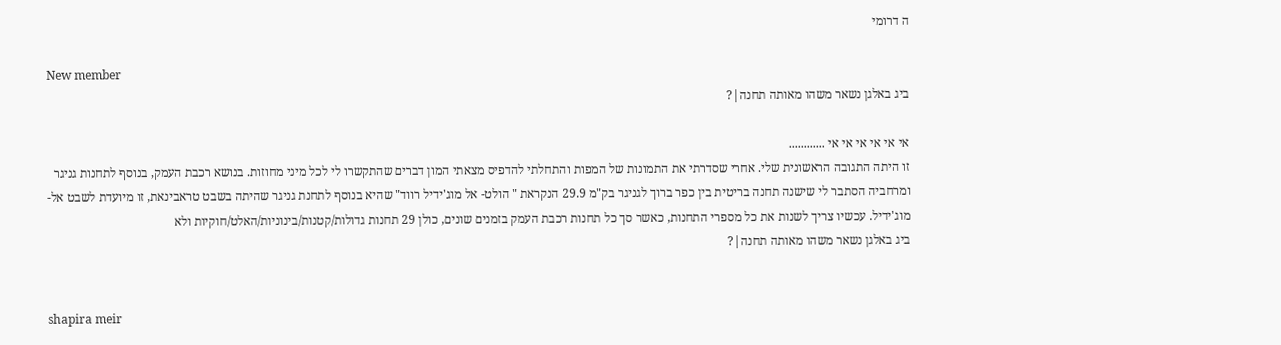ה דרומי

New member
ביג באלגן נשאר משהו מאותה תחנה|?

אי אי אי אי אי אי ............
זו היתה התגובה הראשונית שלי. אחרי שסדרתי את התמונות של המפות והתחלתי להדפיס מצאתי המון דברים שהתקשרו לי לכל מיני מחוזות. בנושא רכבת העמק, בנוסף לתחנות גניגר ומרחביה הסתבר לי שישנה תחנה בריטית בין כפר ברוך לגניגר בק"מ 29.9 הנקראת " הולט- אל מוג'ידיל רווד" שהיא בנוסף לתחנת גניגר שהיתה בשבט טראבינאת, זו מיועדת לשבט אל-מוג'ידיל. עכשיו צריך לשנות את כל מספרי התחנות, כאשר סך כל תחנות רכבת העמק בזמנים שונים, כולן 29 תחנות גדולות/קטנות/בינוניות/האלט/חוקיות ולא
ביג באלגן נשאר משהו מאותה תחנה|?


shapira meir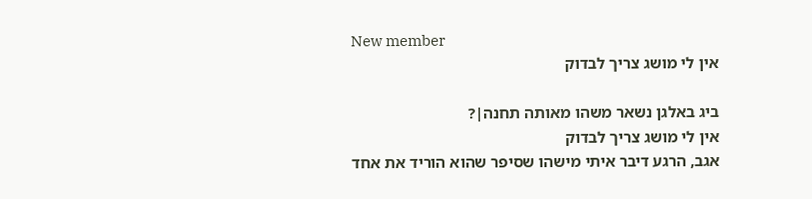New member
אין לי מושג צריך לבדוק

ביג באלגן נשאר משהו מאותה תחנה|?
אין לי מושג צריך לבדוק
אגב, הרגע דיבר איתי מישהו שסיפר שהוא הוריד את אחד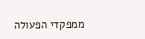ממפקדי הפעולה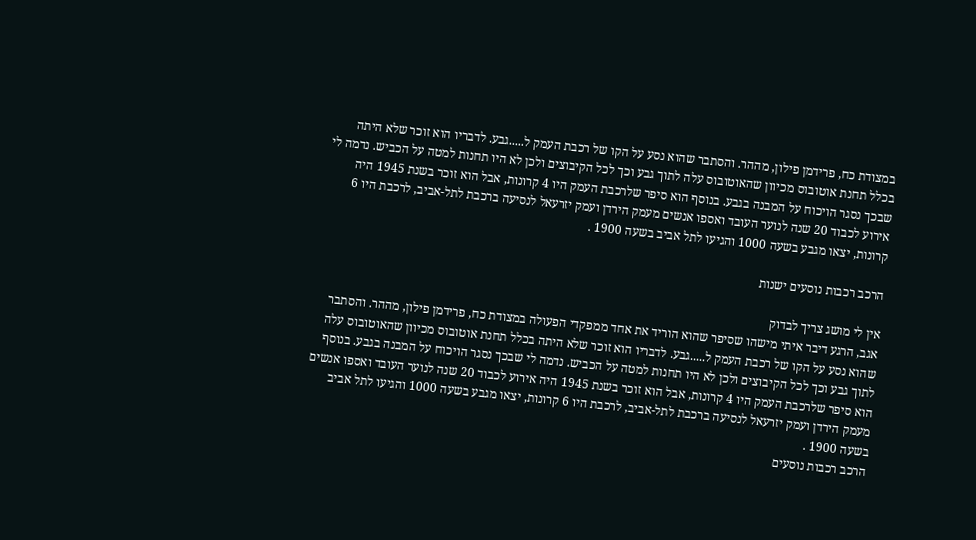במצודת כח, פרידמן פילון, מההר. והסתבר שהוא נסע על הקו של רכבת העמק ל.....גבע. לדבריו הוא זוכר שלא היתה בכלל תחנת אוטובוס מכיוון שהאוטובוס עלה לתוך גבע וכך לכל הקיבוצים ולכן לא היו תחנות למטה על הכביש. נדמה לי שבכך נסגר הויכוח על המבנה בגבע. בנוסף הוא סיפר שלרכבת העמק היו 4 קרונות, אבל הוא זוכר בשנת 1945 היה אירוע לכבוד 20 שנה לנוער העובד ואספו אנשים מעמק הירדן ועמק יזרעאל לנסיעה ברכבת לתל-אביב, לרכבת היו 6 קרונות, יצאו מגבע בשעה 1000 והגיעו לתל אביב בשעה 1900 .

הרכב רכבות נוסעים ישנות

אין לי מושג צריך לבדוק
אגב, הרגע דיבר איתי מישהו שסיפר שהוא הוריד את אחד ממפקדי הפעולה במצודת כח, פרידמן פילון, מההר. והסתבר שהוא נסע על הקו של רכבת העמק ל.....גבע. לדבריו הוא זוכר שלא היתה בכלל תחנת אוטובוס מכיוון שהאוטובוס עלה לתוך גבע וכך לכל הקיבוצים ולכן לא היו תחנות למטה על הכביש. נדמה לי שבכך נסגר הויכוח על המבנה בגבע. בנוסף הוא סיפר שלרכבת העמק היו 4 קרונות, אבל הוא זוכר בשנת 1945 היה אירוע לכבוד 20 שנה לנוער העובד ואספו אנשים מעמק הירדן ועמק יזרעאל לנסיעה ברכבת לתל-אביב, לרכבת היו 6 קרונות, יצאו מגבע בשעה 1000 והגיעו לתל אביב בשעה 1900 .
הרכב רכבות נוסעים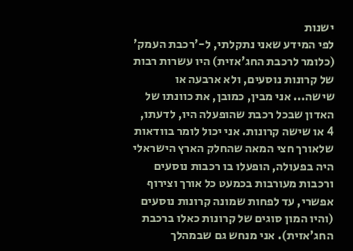ישנות
לפי המידע שאני נתקלתי, ל-'רכבת העמק' (כלומר לרכבת החג'אזית) היו עשרות רבות של קרונות נוסעים, ולא ארבעה או שישה... אני מבין, כמובן, את כוונתו של האדון שבכל רכבת שהופעלה היו, לדעתו, 4 או שישה קרונות. אני יכול לומר בוודאות שלאורך חצי המאה שהחלק הארץ הישראלי היה בפעולה, הופעלו בו רכבות נוסעים ורכבות מעורבות בכמעט כל אורך וצירוף אפשרי, עד לפחות שמונה קרונות נוסעים (והיו המון סוגים של קרונות כאלו ברכבת החג'אזית). אני מנחש גם שבמהלך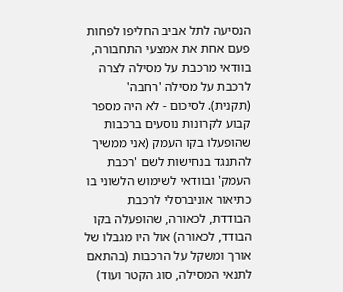הנסיעה לתל אביב החליפו לפחות פעם אחת את אמצעי התחבורה, בוודאי מרכבת על מסילה לצרה לרכבת על מסילה 'רחבה' (תקנית). לסיכום - לא היה מספר קבוע לקרונות נוסעים ברכבות שהופעלו בקו העמק (אני ממשיך להתנגד בנחישות לשם 'רכבת העמק' ובוודאי לשימוש הלשוני בו כתיאור אוניברסלי לרכבת הבודדת, לכאורה, שהופעלה בקו הבודד, לכאורה) אול היו מגבלו של אורך ומשקל על הרכבות (בהתאם לתנאי המסילה, סוג הקטר ועוד)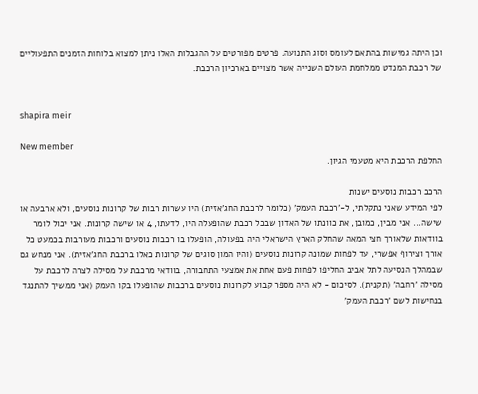וכן היתה גמישות בהתאם לעומס וסוג התנועה. פרטים מפורטים על ההגבלות האלו ניתן למצוא בלוחות הזמנים התפעוליים של רכבת המנדט ממלחמת העולם השנייה אשר מצויים בארכיון הרכבת.


shapira meir

New member
החלפת הרכבת היא מטעמי הגיון.

הרכב רכבות נוסעים ישנות
לפי המידע שאני נתקלתי, ל-'רכבת העמק' (כלומר לרכבת החג'אזית) היו עשרות רבות של קרונות נוסעים, ולא ארבעה או שישה... אני מבין, כמובן, את כוונתו של האדון שבכל רכבת שהופעלה היו, לדעתו, 4 או שישה קרונות. אני יכול לומר בוודאות שלאורך חצי המאה שהחלק הארץ הישראלי היה בפעולה, הופעלו בו רכבות נוסעים ורכבות מעורבות בכמעט כל אורך וצירוף אפשרי, עד לפחות שמונה קרונות נוסעים (והיו המון סוגים של קרונות כאלו ברכבת החג'אזית). אני מנחש גם שבמהלך הנסיעה לתל אביב החליפו לפחות פעם אחת את אמצעי התחבורה, בוודאי מרכבת על מסילה לצרה לרכבת על מסילה 'רחבה' (תקנית). לסיכום - לא היה מספר קבוע לקרונות נוסעים ברכבות שהופעלו בקו העמק (אני ממשיך להתנגד בנחישות לשם 'רכבת העמק'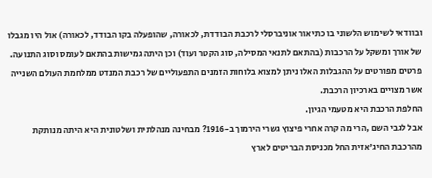ובוודאי לשימוש הלשוני בו כתיאור אוניברסלי לרכבת הבודדת, לכאורה, שהופעלה בקו הבודד, לכאורה) אול היו מגבלו של אורך ומשקל על הרכבות (בהתאם לתנאי המסילה, סוג הקטר ועוד) וכן היתה גמישות בהתאם לעומס וסוג התנועה. פרטים מפורטים על ההגבלות האלו ניתן למצוא בלוחות הזמנים התפעוליים של רכבת המנדט ממלחמת העולם השנייה אשר מצויים בארכיון הרכבת.
החלפת הרכבת היא מטעמי הגיון.
אבל לגבי השם ,הרי מה קרה אחרי פיצוץ גשרי הירמוך ב-1916? מבחינה מנהלתית ושלטונית היא היתה מנותקת מהרכבת החיג'אזית החל מכניסת הבריטים לארץ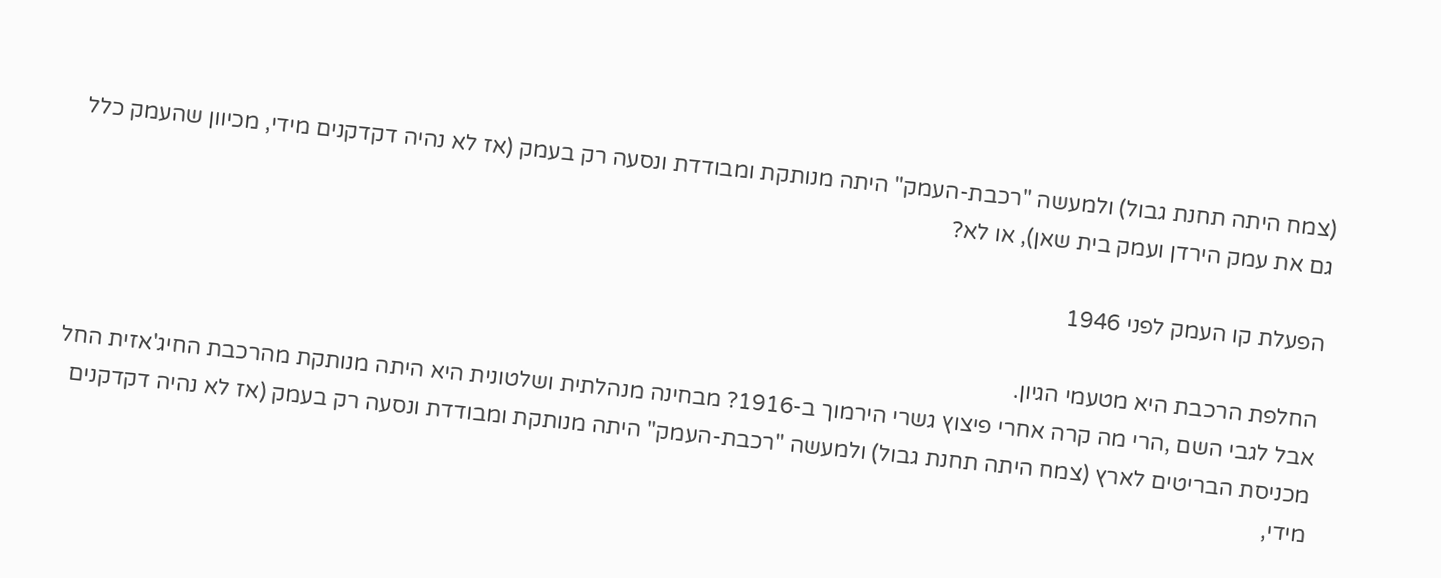(צמח היתה תחנת גבול) ולמעשה "רכבת-העמק" היתה מנותקת ומבודדת ונסעה רק בעמק (אז לא נהיה דקדקנים מידי, מכיוון שהעמק כלל גם את עמק הירדן ועמק בית שאן), או לא?

הפעלת קו העמק לפני 1946

החלפת הרכבת היא מטעמי הגיון.
אבל לגבי השם ,הרי מה קרה אחרי פיצוץ גשרי הירמוך ב-1916? מבחינה מנהלתית ושלטונית היא היתה מנותקת מהרכבת החיג'אזית החל מכניסת הבריטים לארץ (צמח היתה תחנת גבול) ולמעשה "רכבת-העמק" היתה מנותקת ומבודדת ונסעה רק בעמק (אז לא נהיה דקדקנים מידי,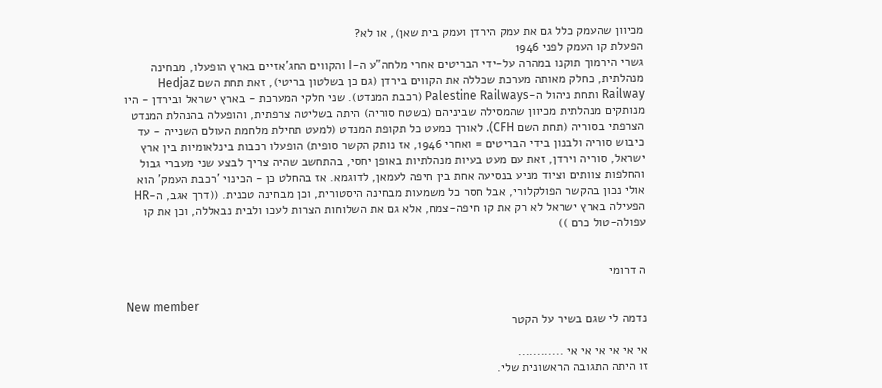מכיוון שהעמק כלל גם את עמק הירדן ועמק בית שאן), או לא?
הפעלת קו העמק לפני 1946
גשרי הירמוך תוקנו במהרה על-ידי הבריטים אחרי מלחה"ע ה-I והקווים החג'אזיים בארץ הופעלו, מבחינה מנהלתית, כחלק מאותה מערכת שכללה את הקווים בירדן (גם כן בשלטון בריטי), זאת תחת השם Hedjaz Railway ותחת ניהול ה-Palestine Railways (רכבת המנדט). שני חלקי המערכת - בארץ ישראל ובירדן - היו מנותקים מנהלתית מכיוון שהמסילה שביניהם (בשטח סוריה) היתה בשליטה צרפתית, והופעלה בהנהלת המנדט הצרפתי בסוריה (תחת השם CFH). לאורך כמעט כל תקופת המנדט (למעט תחילת מלחמת העולם השנייה - עד כיבוש סוריה ולבנון בידי הבריטים = ואחרי 1946, אז נותק הקשר סופית) הופעלו רכבות בינלאומיות בין ארץ ישראל, סוריה וירדן, זאת עם מעט בעיות מנהלתיות באופן יחסי, בהתחשב שהיה צריך לבצע שני מעברי גבול והחלפות צוותים וציוד מניע בנסיעה אחת בין חיפה לעמאן, לדוגמא. אז בהחלט כן - הכינוי 'רכבת העמק' הוא אולי נכון בהקשר הפולקלורי, אבל חסר כל משמעות מבחינה היסטורית, וכן מבחינה טכנית. ((דרך אגב, ה-HR הפעילה בארץ ישראל לא רק את קו חיפה-צמח, אלא גם את השלוחות הצרות לעכו ולבית נבאללה, וכן את קו עפולה-טול כרם ))


ה דרומי

New member
נדמה לי שגם בשיר על הקטר

אי אי אי אי אי אי ............
זו היתה התגובה הראשונית שלי.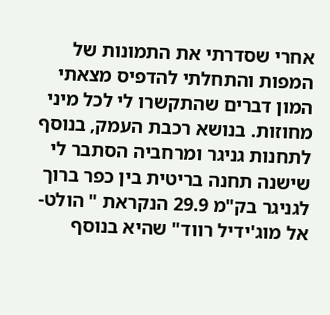אחרי שסדרתי את התמונות של המפות והתחלתי להדפיס מצאתי המון דברים שהתקשרו לי לכל מיני מחוזות. בנושא רכבת העמק, בנוסף לתחנות גניגר ומרחביה הסתבר לי שישנה תחנה בריטית בין כפר ברוך לגניגר בק"מ 29.9 הנקראת " הולט- אל מוג'ידיל רווד" שהיא בנוסף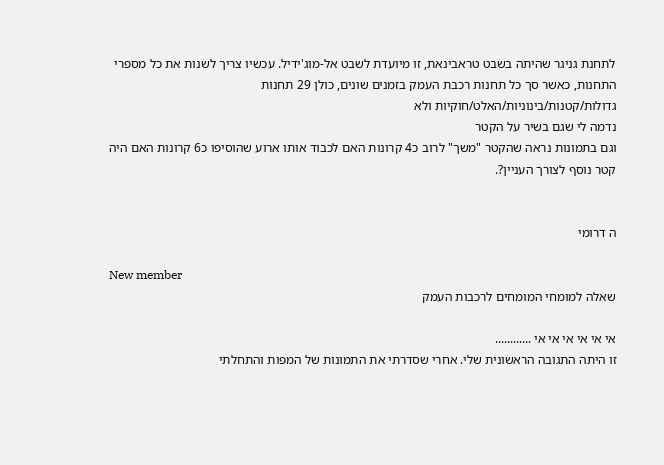לתחנת גניגר שהיתה בשבט טראבינאת, זו מיועדת לשבט אל-מוג'ידיל. עכשיו צריך לשנות את כל מספרי התחנות, כאשר סך כל תחנות רכבת העמק בזמנים שונים, כולן 29 תחנות גדולות/קטנות/בינוניות/האלט/חוקיות ולא
נדמה לי שגם בשיר על הקטר
וגם בתמונות נראה שהקטר "משך" לרוב כ4 קרונות האם לכבוד אותו ארוע שהוסיפו כ6 קרונות האם היה קטר נוסף לצורך העניין?.


ה דרומי

New member
שאלה למומחי המומחים לרכבות העמק

אי אי אי אי אי אי ............
זו היתה התגובה הראשונית שלי. אחרי שסדרתי את התמונות של המפות והתחלתי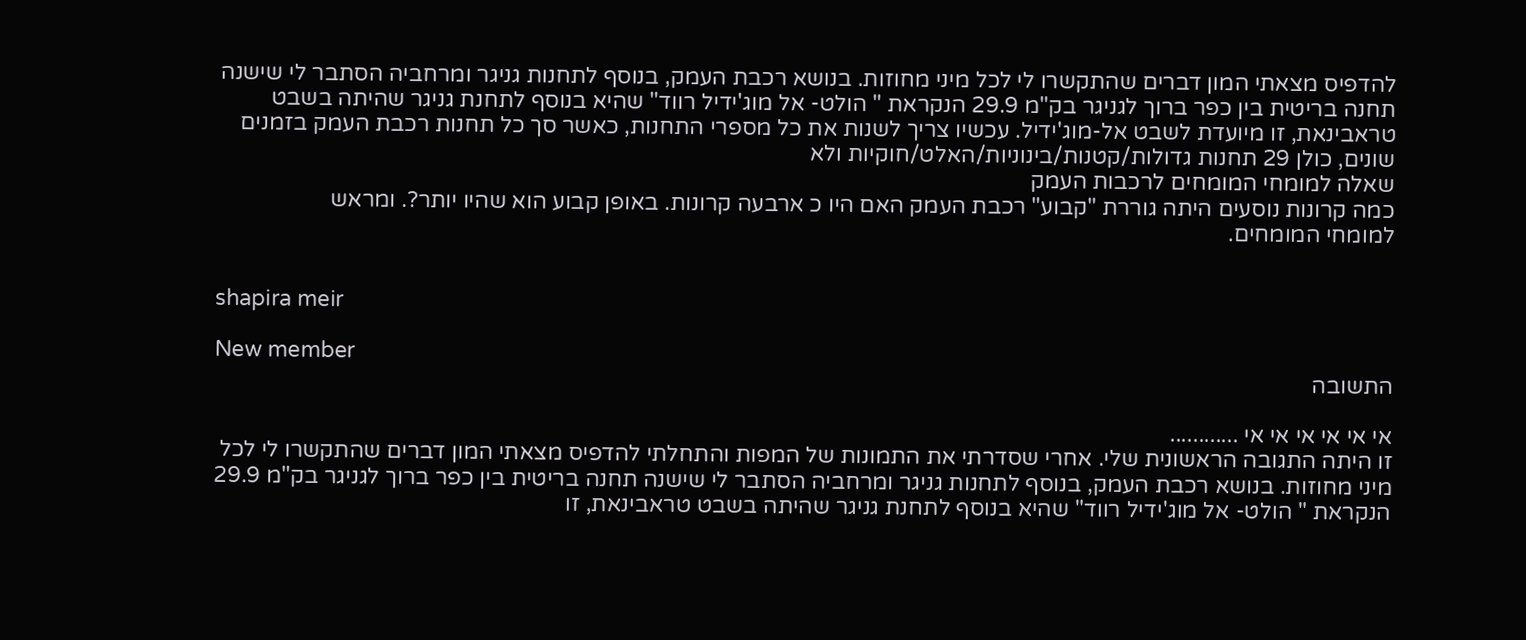להדפיס מצאתי המון דברים שהתקשרו לי לכל מיני מחוזות. בנושא רכבת העמק, בנוסף לתחנות גניגר ומרחביה הסתבר לי שישנה תחנה בריטית בין כפר ברוך לגניגר בק"מ 29.9 הנקראת " הולט- אל מוג'ידיל רווד" שהיא בנוסף לתחנת גניגר שהיתה בשבט טראבינאת, זו מיועדת לשבט אל-מוג'ידיל. עכשיו צריך לשנות את כל מספרי התחנות, כאשר סך כל תחנות רכבת העמק בזמנים שונים, כולן 29 תחנות גדולות/קטנות/בינוניות/האלט/חוקיות ולא
שאלה למומחי המומחים לרכבות העמק
כמה קרונות נוסעים היתה גוררת "קבוע" רכבת העמק האם היו כ ארבעה קרונות. באופן קבוע הוא שהיו יותר?. ומראש
למומחי המומחים.


shapira meir

New member
התשובה

אי אי אי אי אי אי ............
זו היתה התגובה הראשונית שלי. אחרי שסדרתי את התמונות של המפות והתחלתי להדפיס מצאתי המון דברים שהתקשרו לי לכל מיני מחוזות. בנושא רכבת העמק, בנוסף לתחנות גניגר ומרחביה הסתבר לי שישנה תחנה בריטית בין כפר ברוך לגניגר בק"מ 29.9 הנקראת " הולט- אל מוג'ידיל רווד" שהיא בנוסף לתחנת גניגר שהיתה בשבט טראבינאת, זו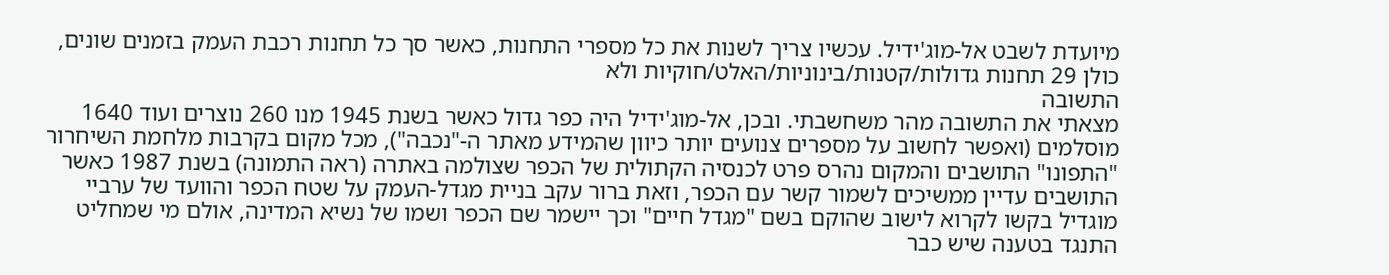מיועדת לשבט אל-מוג'ידיל. עכשיו צריך לשנות את כל מספרי התחנות, כאשר סך כל תחנות רכבת העמק בזמנים שונים, כולן 29 תחנות גדולות/קטנות/בינוניות/האלט/חוקיות ולא
התשובה
מצאתי את התשובה מהר משחשבתי. ובכן, אל-מוג'ידיל היה כפר גדול כאשר בשנת 1945 מנו 260 נוצרים ועוד 1640 מוסלמים (ואפשר לחשוב על מספרים צנועים יותר כיוון שהמידע מאתר ה-"נכבה"), מכל מקום בקרבות מלחמת השיחרור "התפונו" התושבים והמקום נהרס פרט לכנסיה הקתולית של הכפר שצולמה באתרה (ראה התמונה) בשנת 1987 כאשר התושבים עדיין ממשיכים לשמור קשר עם הכפר, וזאת ברור עקב בניית מגדל-העמק על שטח הכפר והוועד של ערביי מוגדיל בקשו לקרוא לישוב שהוקם בשם "מגדל חיים" וכך יישמר שם הכפר ושמו של נשיא המדינה, אולם מי שמחליט התנגד בטענה שיש כבר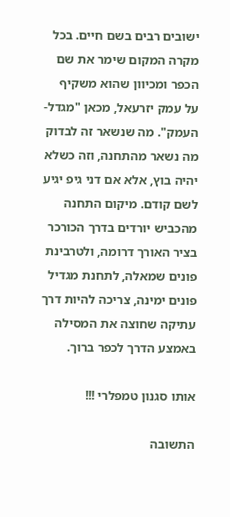ישובים רבים בשם חיים. בכל מקרה המקום שימר את שם הכפר ומכיוון שהוא משקיף על עמק יזרעאל, מכאן "מגדל-העמק". מה שנשאר זה לבדוק מה נשאר מהתחנה, וזה כשלא יהיה בוץ, אלא אם דני גיפ יגיע לשם קודם. מיקום התחנה מהכביש יורדים בדרך הכורכר בציר האורך דרומה, ולטרבינת פונים שמאלה, לתחנת מגדיל פונים ימינה, צריכה להיות דרך עתיקה שחוצה את המסילה באמצע הדרך לכפר ברוך.

אותו סגנון טמפלרי !!!

התשובה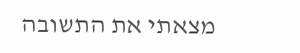מצאתי את התשובה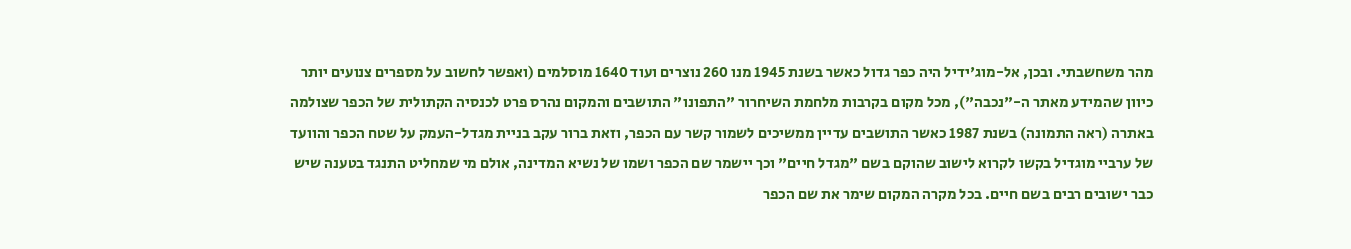מהר משחשבתי. ובכן, אל-מוג'ידיל היה כפר גדול כאשר בשנת 1945 מנו 260 נוצרים ועוד 1640 מוסלמים (ואפשר לחשוב על מספרים צנועים יותר כיוון שהמידע מאתר ה-"נכבה"), מכל מקום בקרבות מלחמת השיחרור "התפונו" התושבים והמקום נהרס פרט לכנסיה הקתולית של הכפר שצולמה באתרה (ראה התמונה) בשנת 1987 כאשר התושבים עדיין ממשיכים לשמור קשר עם הכפר, וזאת ברור עקב בניית מגדל-העמק על שטח הכפר והוועד של ערביי מוגדיל בקשו לקרוא לישוב שהוקם בשם "מגדל חיים" וכך יישמר שם הכפר ושמו של נשיא המדינה, אולם מי שמחליט התנגד בטענה שיש כבר ישובים רבים בשם חיים. בכל מקרה המקום שימר את שם הכפר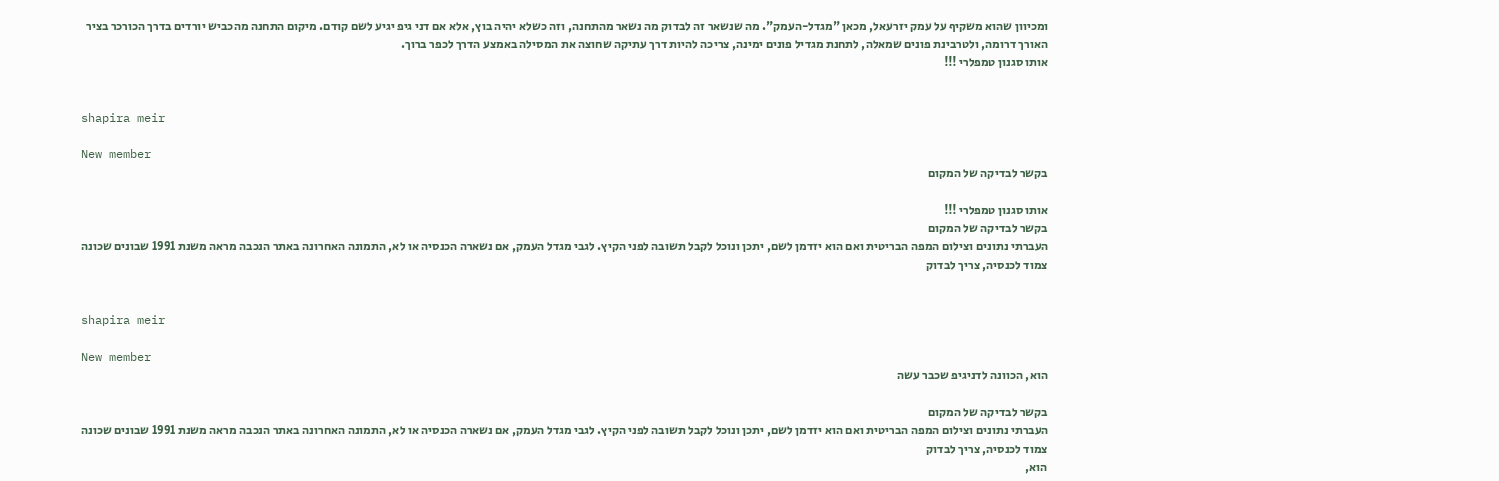ומכיוון שהוא משקיף על עמק יזרעאל, מכאן "מגדל-העמק". מה שנשאר זה לבדוק מה נשאר מהתחנה, וזה כשלא יהיה בוץ, אלא אם דני גיפ יגיע לשם קודם. מיקום התחנה מהכביש יורדים בדרך הכורכר בציר האורך דרומה, ולטרבינת פונים שמאלה, לתחנת מגדיל פונים ימינה, צריכה להיות דרך עתיקה שחוצה את המסילה באמצע הדרך לכפר ברוך.
אותו סגנון טמפלרי !!!


shapira meir

New member
בקשר לבדיקה של המקום

אותו סגנון טמפלרי !!!
בקשר לבדיקה של המקום
העברתי נתונים וצילום המפה הבריטית ואם הוא יזדמן לשם, יתכן ונוכל לקבל תשובה לפני הקיץ. לגבי מגדל העמק, אם נשארה הכנסיה או לא, התמונה האחרונה באתר הנכבה מראה משנת 1991 שבונים שכונה צמוד לכנסיה, צריך לבדוק


shapira meir

New member
הוא, הכוונה לדניגיפ שכבר עשה

בקשר לבדיקה של המקום
העברתי נתונים וצילום המפה הבריטית ואם הוא יזדמן לשם, יתכן ונוכל לקבל תשובה לפני הקיץ. לגבי מגדל העמק, אם נשארה הכנסיה או לא, התמונה האחרונה באתר הנכבה מראה משנת 1991 שבונים שכונה צמוד לכנסיה, צריך לבדוק
הוא,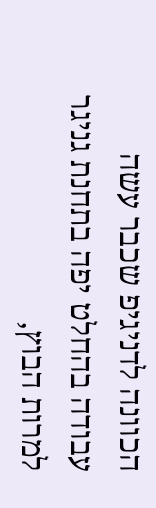הכוונה לדניגיפ שכבר עשה
עבודה בהחלט יפה בתחנת גניגר למרות הבוץ,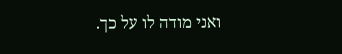ואני מודה לו על כך.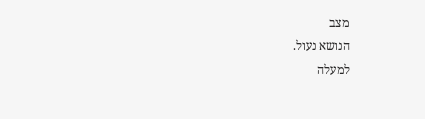מצב
הנושא נעול.
למעלה